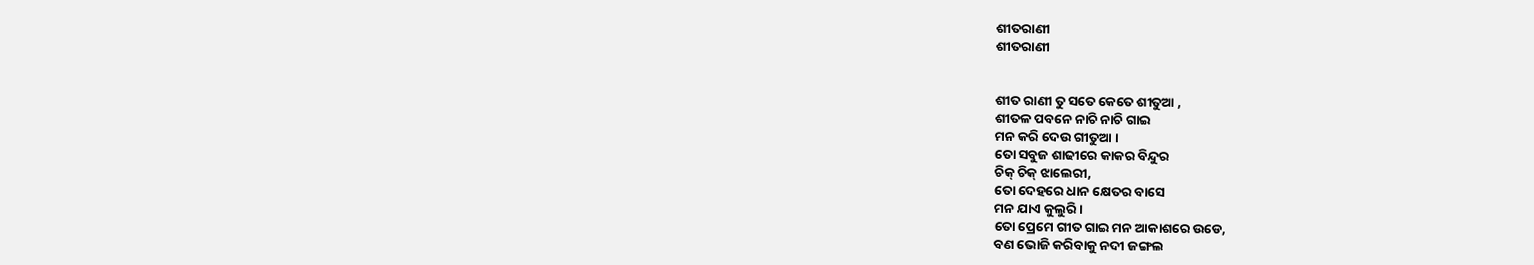ଶୀତରାଣୀ
ଶୀତରାଣୀ


ଶୀତ ରାଣୀ ତୁ ସତେ କେତେ ଶୀତୁଆ ,
ଶୀତଳ ପବନେ ନାଚି ନାଚି ଗାଇ
ମନ କରି ଦେଉ ଗୀତୁଆ ।
ତୋ ସବୁଜ ଶାଢୀରେ କାକର ବିନ୍ଦୁର
ଚିକ୍ ଚିକ୍ ଝାଲେରୀ,
ତୋ ଦେହରେ ଧାନ କ୍ଷେତର ବାସେ
ମନ ଯାଏ କୁଲୁରି ।
ତୋ ପ୍ରେମେ ଗୀତ ଗାଇ ମନ ଆକାଶରେ ଉଡେ,
ବଣ ଭୋଜି କରିବାକୁ ନଦୀ ଜଙ୍ଗଲ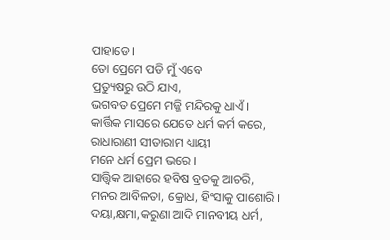ପାହାଡେ ।
ତୋ ପ୍ରେମେ ପଡି ମୁଁ ଏବେ
ପ୍ରତ୍ୟୁଷରୁ ଉଠି ଯାଏ,
ଭଗବତ ପ୍ରେମେ ମଜ୍ଜି ମନ୍ଦିରକୁ ଧାଏଁ ।
କାର୍ତ୍ତିକ ମାସରେ ଯେତେ ଧର୍ମ କର୍ମ କରେ,
ରାଧାରାଣୀ ସୀତାରାମ ଧ୍ୟାୟୀ
ମନେ ଧର୍ମ ପ୍ରେମ ଭରେ ।
ସାତ୍ତ୍ଵିକ ଆହାରେ ହବିଷ ବ୍ରତକୁ ଆଚରି,
ମନର ଆବିଳତା, କ୍ରୋଧ, ହିଂସାକୁ ପାଶୋରି ।
ଦୟା,କ୍ଷମା,କରୁଣା ଆଦି ମାନବୀୟ ଧର୍ମ,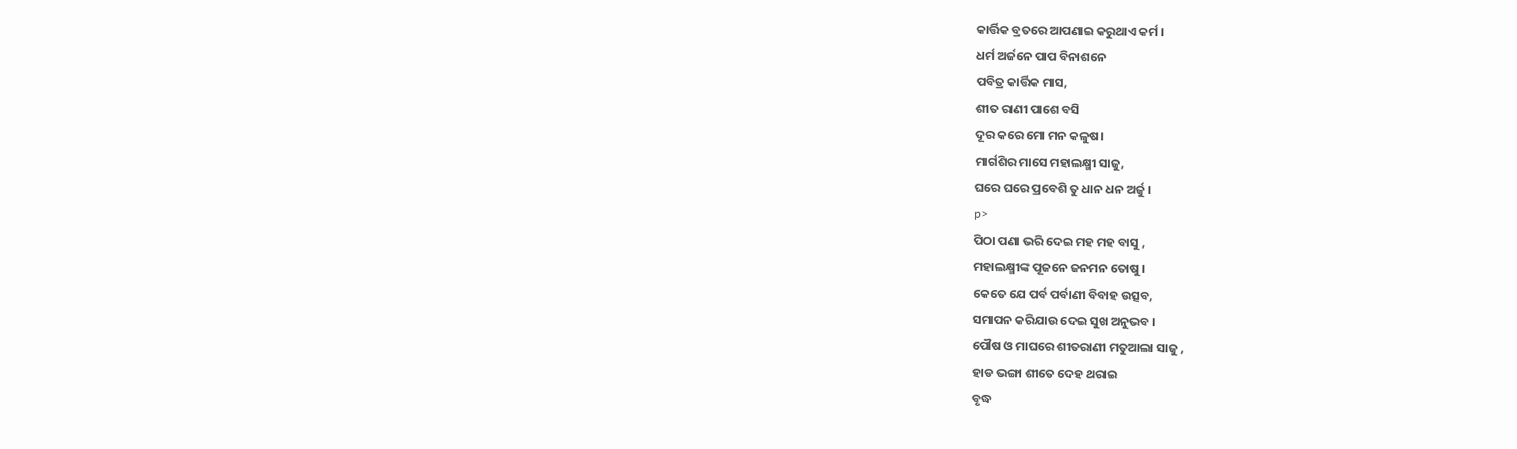କାର୍ତ୍ତିକ ବ୍ରତରେ ଆପଣାଇ କରୁଥାଏ କର୍ମ ।
ଧର୍ମ ଅର୍ଜନେ ପାପ ବିନାଶନେ
ପବିତ୍ର କାର୍ତ୍ତିକ ମାସ,
ଶୀତ ରାଣୀ ପାଶେ ବସି
ଦୂର କରେ ମୋ ମନ କଳୁଷ।
ମାର୍ଗଶିର ମାସେ ମହାଲକ୍ଷ୍ମୀ ସାଜୁ,
ଘରେ ଘରେ ପ୍ରବେଶି ତୁ ଧାନ ଧନ ଅର୍ଜୁ ।
p>
ପିଠା ପଣା ଭରି ଦେଇ ମହ ମହ ବାସୁ ,
ମହାଲକ୍ଷ୍ମୀଙ୍କ ପୂଜନେ ଜନମନ ତୋଷୁ ।
କେତେ ଯେ ପର୍ବ ପର୍ବାଣୀ ବିବାହ ଉତ୍ସବ,
ସମାପନ କରିଯାଉ ଦେଇ ସୁଖ ଅନୁଭବ ।
ପୌଷ ଓ ମାଘରେ ଶୀତରାଣୀ ମତୁଆଲା ସାଜୁ ,
ହାଡ ଭଙ୍ଗା ଶୀତେ ଦେହ ଥରାଇ
ବୃଦ୍ଧ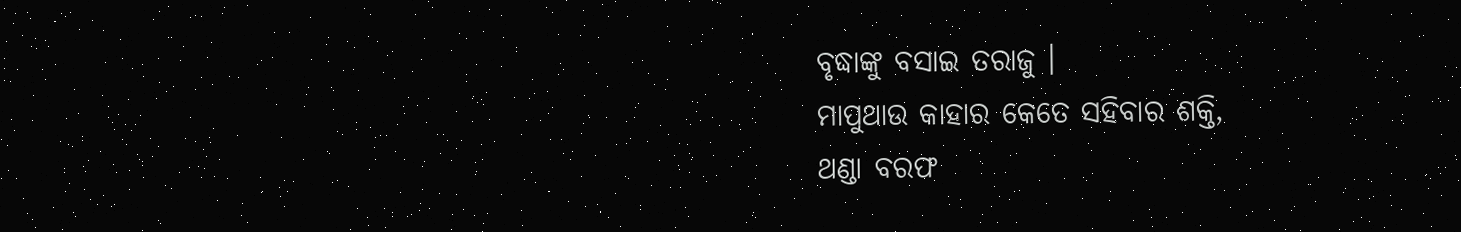ବୃଦ୍ଧାଙ୍କୁ ବସାଇ ତରାଜୁ ।
ମାପୁଥାଉ କାହାର କେତେ ସହିବାର ଶକ୍ତି,
ଥଣ୍ଡା ବରଫ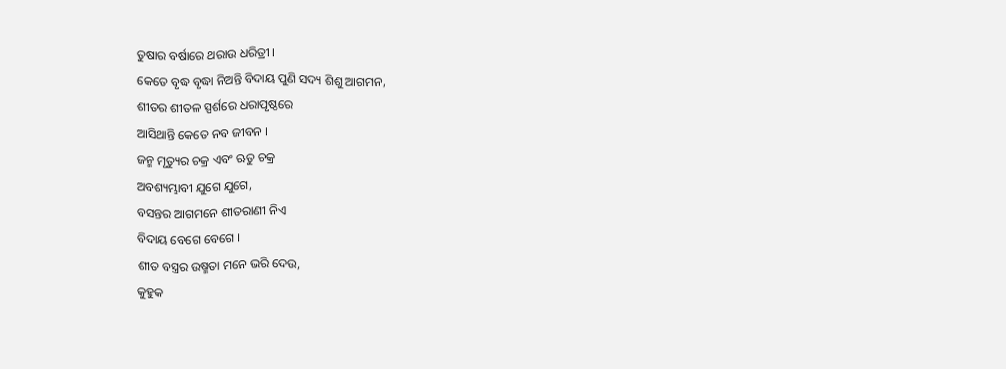ତୁଷାର ବର୍ଷାରେ ଥରାଉ ଧରିତ୍ରୀ ।
କେତେ ବୃଦ୍ଧ ବୃଦ୍ଧା ନିଅନ୍ତି ବିଦାୟ ପୁଣି ସଦ୍ୟ ଶିଶୁ ଆଗମନ,
ଶୀତର ଶୀତଳ ସ୍ପର୍ଶରେ ଧରାପୃଷ୍ଠରେ
ଆସିଥାନ୍ତି କେତେ ନବ ଜୀବନ ।
ଜନ୍ମ ମୃତ୍ୟୁର ଚକ୍ର ଏବଂ ଋତୁ ଚକ୍ର
ଅବଶ୍ୟମ୍ଭାବୀ ଯୁଗେ ଯୁଗେ,
ବସନ୍ତର ଆଗମନେ ଶୀତରାଣୀ ନିଏ
ବିଦାୟ ବେଗେ ବେଗେ ।
ଶୀତ ବସ୍ତ୍ରର ଉଷ୍ମତା ମନେ ଭରି ଦେଉ,
କୁହୁକ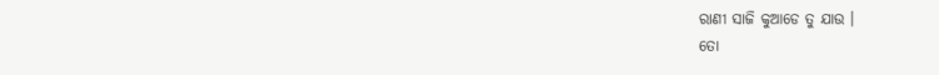ରାଣୀ ସାଜି କୁଆଡେ ତୁ ଯାଉ ।
ତୋ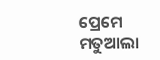ପ୍ରେମେ ମତୁଆଲା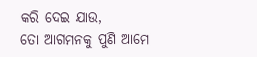କରି ଦେଇ ଯାଉ,
ତୋ ଆଗମନକୁ ପୁଣି ଆମେ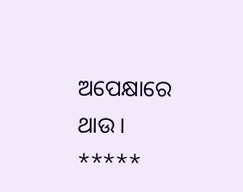ଅପେକ୍ଷାରେ ଥାଉ ।
*****